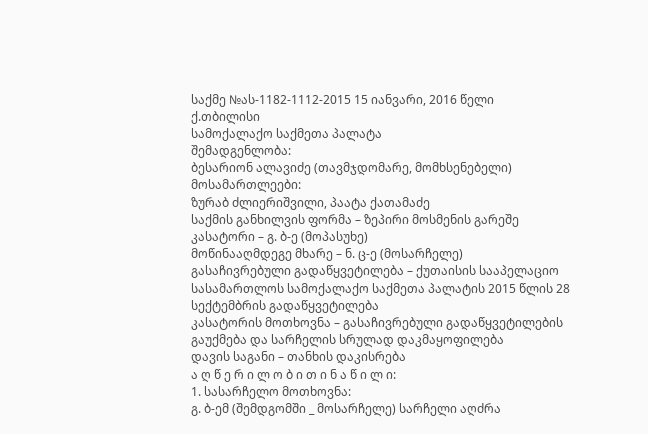საქმე №ას-1182-1112-2015 15 იანვარი, 2016 წელი
ქ.თბილისი
სამოქალაქო საქმეთა პალატა
შემადგენლობა:
ბესარიონ ალავიძე (თავმჯდომარე, მომხსენებელი)
მოსამართლეები:
ზურაბ ძლიერიშვილი, პაატა ქათამაძე
საქმის განხილვის ფორმა – ზეპირი მოსმენის გარეშე
კასატორი – გ. ბ-ე (მოპასუხე)
მოწინააღმდეგე მხარე – ნ. ც-ე (მოსარჩელე)
გასაჩივრებული გადაწყვეტილება – ქუთაისის სააპელაციო სასამართლოს სამოქალაქო საქმეთა პალატის 2015 წლის 28 სექტემბრის გადაწყვეტილება
კასატორის მოთხოვნა – გასაჩივრებული გადაწყვეტილების გაუქმება და სარჩელის სრულად დაკმაყოფილება
დავის საგანი – თანხის დაკისრება
ა ღ წ ე რ ი ლ ო ბ ი თ ი ნ ა წ ი ლ ი:
1. სასარჩელო მოთხოვნა:
გ. ბ-ემ (შემდგომში _ მოსარჩელე) სარჩელი აღძრა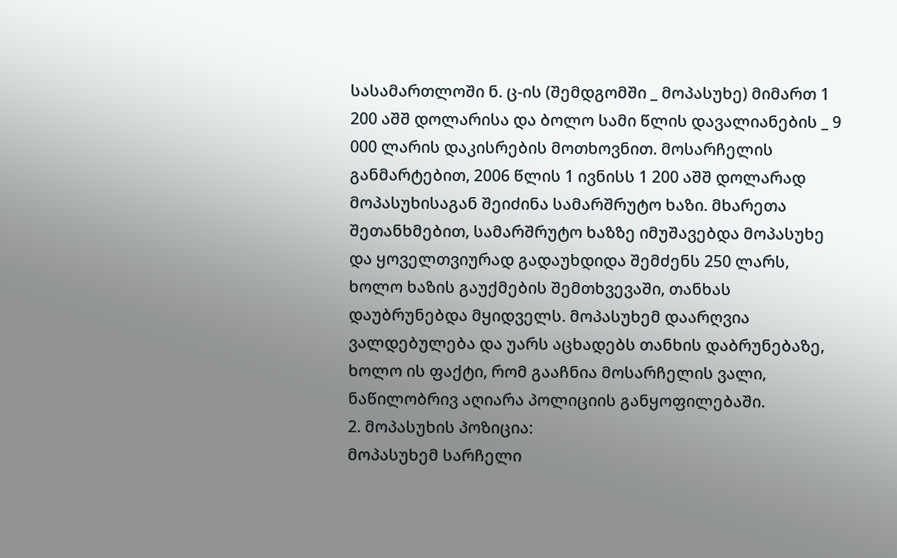სასამართლოში ნ. ც-ის (შემდგომში _ მოპასუხე) მიმართ 1 200 აშშ დოლარისა და ბოლო სამი წლის დავალიანების _ 9 000 ლარის დაკისრების მოთხოვნით. მოსარჩელის განმარტებით, 2006 წლის 1 ივნისს 1 200 აშშ დოლარად მოპასუხისაგან შეიძინა სამარშრუტო ხაზი. მხარეთა შეთანხმებით, სამარშრუტო ხაზზე იმუშავებდა მოპასუხე და ყოველთვიურად გადაუხდიდა შემძენს 250 ლარს, ხოლო ხაზის გაუქმების შემთხვევაში, თანხას დაუბრუნებდა მყიდველს. მოპასუხემ დაარღვია ვალდებულება და უარს აცხადებს თანხის დაბრუნებაზე, ხოლო ის ფაქტი, რომ გააჩნია მოსარჩელის ვალი, ნაწილობრივ აღიარა პოლიციის განყოფილებაში.
2. მოპასუხის პოზიცია:
მოპასუხემ სარჩელი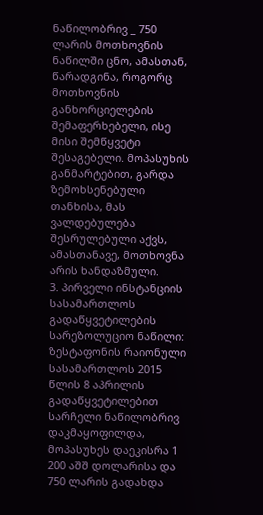ნაწილობრივ _ 750 ლარის მოთხოვნის ნაწილში ცნო, ამასთან, წარადგინა, როგორც მოთხოვნის განხორციელების შემაფერხებელი, ისე მისი შემწყვეტი შესაგებელი. მოპასუხის განმარტებით, გარდა ზემოხსენებული თანხისა, მას ვალდებულება შესრულებული აქვს, ამასთანავე, მოთხოვნა არის ხანდაზმული.
3. პირველი ინსტანციის სასამართლოს გადაწყვეტილების სარეზოლუციო ნაწილი:
ზესტაფონის რაიონული სასამართლოს 2015 წლის 8 აპრილის გადაწყვეტილებით სარჩელი ნაწილობრივ დაკმაყოფილდა, მოპასუხეს დაეკისრა 1 200 აშშ დოლარისა და 750 ლარის გადახდა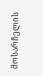მოსარჩელის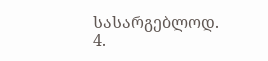სასარგებლოდ.
4.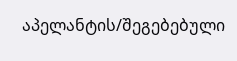აპელანტის/შეგებებული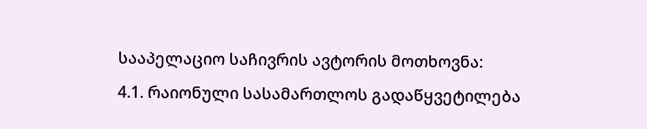სააპელაციო საჩივრის ავტორის მოთხოვნა:
4.1. რაიონული სასამართლოს გადაწყვეტილება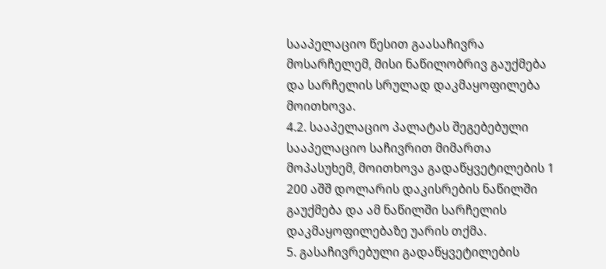სააპელაციო წესით გაასაჩივრა მოსარჩელემ, მისი ნაწილობრივ გაუქმება და სარჩელის სრულად დაკმაყოფილება მოითხოვა.
4.2. სააპელაციო პალატას შეგებებული სააპელაციო საჩივრით მიმართა მოპასუხემ, მოითხოვა გადაწყვეტილების 1 200 აშშ დოლარის დაკისრების ნაწილში გაუქმება და ამ ნაწილში სარჩელის დაკმაყოფილებაზე უარის თქმა.
5. გასაჩივრებული გადაწყვეტილების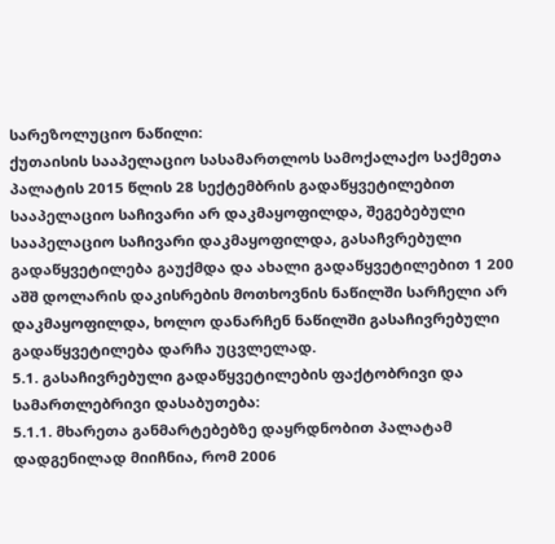სარეზოლუციო ნაწილი:
ქუთაისის სააპელაციო სასამართლოს სამოქალაქო საქმეთა პალატის 2015 წლის 28 სექტემბრის გადაწყვეტილებით სააპელაციო საჩივარი არ დაკმაყოფილდა, შეგებებული სააპელაციო საჩივარი დაკმაყოფილდა, გასაჩვრებული გადაწყვეტილება გაუქმდა და ახალი გადაწყვეტილებით 1 200 აშშ დოლარის დაკისრების მოთხოვნის ნაწილში სარჩელი არ დაკმაყოფილდა, ხოლო დანარჩენ ნაწილში გასაჩივრებული გადაწყვეტილება დარჩა უცვლელად.
5.1. გასაჩივრებული გადაწყვეტილების ფაქტობრივი და სამართლებრივი დასაბუთება:
5.1.1. მხარეთა განმარტებებზე დაყრდნობით პალატამ დადგენილად მიიჩნია, რომ 2006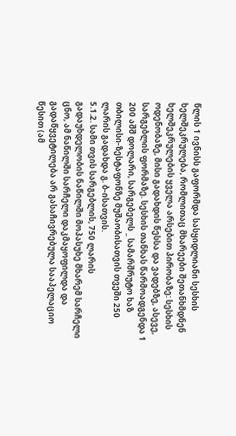წლის 1 ივნისს გაფორმდა სასყიდლიანი სესხის ხელშეკრულება, რომლითაც მხარეები შეთანხმდნენ ხელშეკრულების ყველა არსებით პირობაზე: სესხის ოდენობაზე, მისი გადახდის წესსა და ვადებზე, ასევე, სარგებლის ფორმაზე. სესხის თანხას წარმოადგენდა 1 200 აშშ დოლარი, სარგებელს _ სამარშრუტო ხაზ თბილისი-ზესტაფონზე მუშაობისათვის თვეში 250 ლარის გადახდა გ. ბ-ისათვის.
5.1.2. სამი თვის სარგებლის, 750 ლარის გადაუხდელობის ნაწილში მოპასუხე მხარემ სარჩელი ცნო, ამ ნაწილში სარჩელი დაკმაყოფილდა და გადაწყვეტილება არ გასაჩივრებულა სააპელაციო წესით (ამ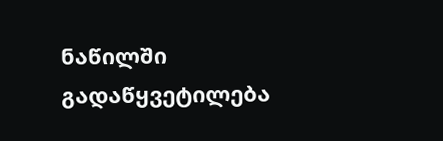ნაწილში გადაწყვეტილება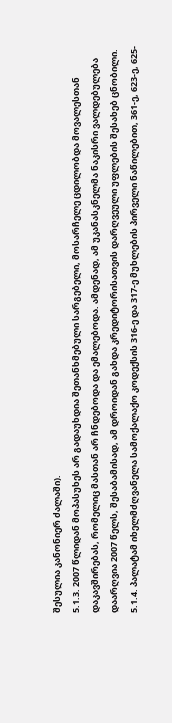შესულია კანონიერ ძალაში).
5.1.3. 2007 წლიდან მოპასუხეს არ გადაუხდია შეთანხმებული სარგებელი, მოსარჩელე ცდილობდა მოვალესთან დაკავშირებას, რომელიც მასთან არ ჩნდებოდა და ემალებოდა. ამდენად, ამ უკანასკნელმა ნაკისრი ვალდებულება დაარღვია 2007 წელს, შესაბამისად, ამ დროიდან გახდა კრედიტორისათვის დარღვეული უფლების შესახებ ცნობილი.
5.1.4. პალატამ იხელმძღვანელა სამოქალაქო კოდექსის 316-ე და 317-ე მუხლების პირველი ნაწილებით, 361-ე, 623-ე, 625-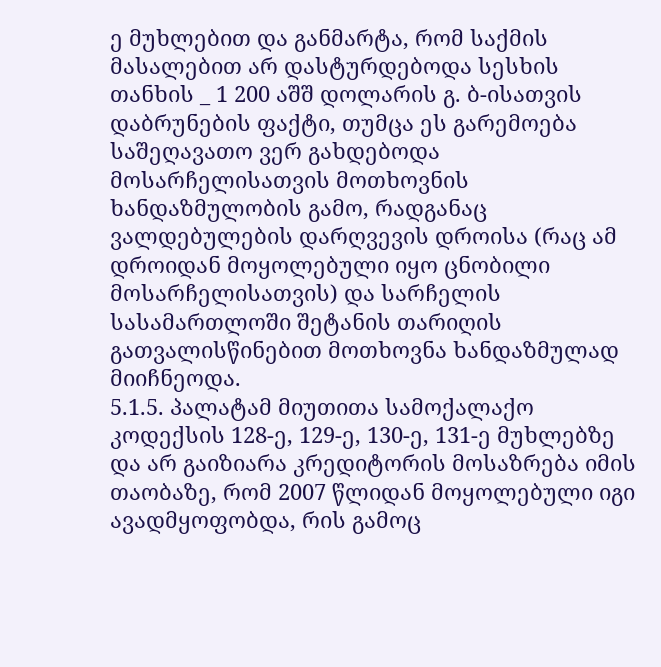ე მუხლებით და განმარტა, რომ საქმის მასალებით არ დასტურდებოდა სესხის თანხის _ 1 200 აშშ დოლარის გ. ბ-ისათვის დაბრუნების ფაქტი, თუმცა ეს გარემოება საშეღავათო ვერ გახდებოდა მოსარჩელისათვის მოთხოვნის ხანდაზმულობის გამო, რადგანაც ვალდებულების დარღვევის დროისა (რაც ამ დროიდან მოყოლებული იყო ცნობილი მოსარჩელისათვის) და სარჩელის სასამართლოში შეტანის თარიღის გათვალისწინებით მოთხოვნა ხანდაზმულად მიიჩნეოდა.
5.1.5. პალატამ მიუთითა სამოქალაქო კოდექსის 128-ე, 129-ე, 130-ე, 131-ე მუხლებზე და არ გაიზიარა კრედიტორის მოსაზრება იმის თაობაზე, რომ 2007 წლიდან მოყოლებული იგი ავადმყოფობდა, რის გამოც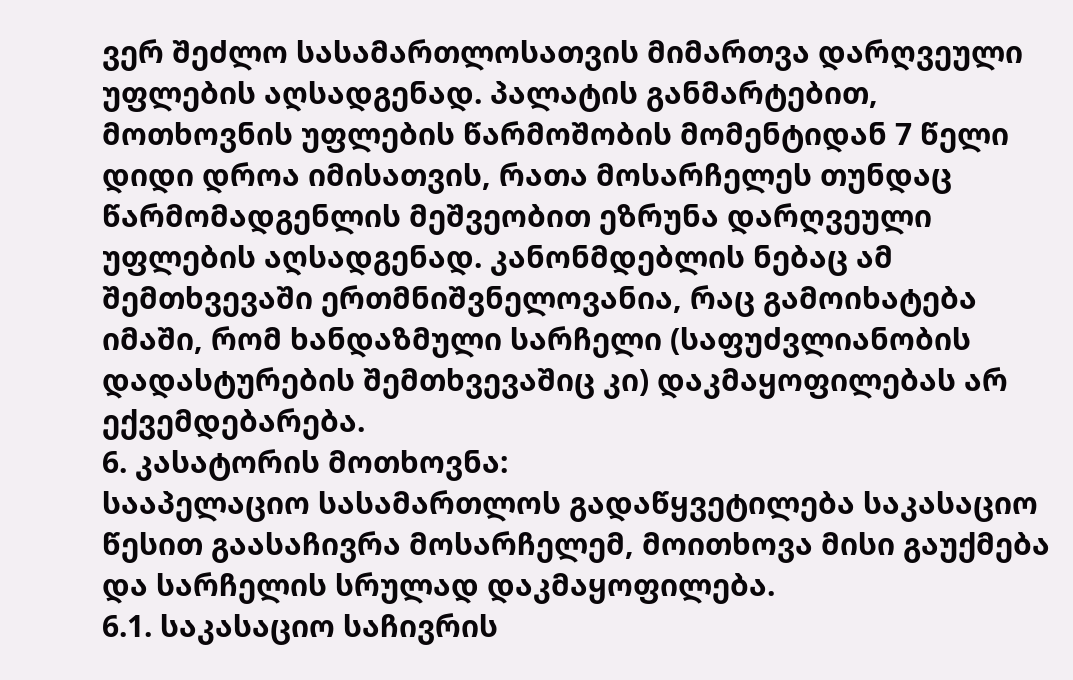ვერ შეძლო სასამართლოსათვის მიმართვა დარღვეული უფლების აღსადგენად. პალატის განმარტებით, მოთხოვნის უფლების წარმოშობის მომენტიდან 7 წელი დიდი დროა იმისათვის, რათა მოსარჩელეს თუნდაც წარმომადგენლის მეშვეობით ეზრუნა დარღვეული უფლების აღსადგენად. კანონმდებლის ნებაც ამ შემთხვევაში ერთმნიშვნელოვანია, რაც გამოიხატება იმაში, რომ ხანდაზმული სარჩელი (საფუძვლიანობის დადასტურების შემთხვევაშიც კი) დაკმაყოფილებას არ ექვემდებარება.
6. კასატორის მოთხოვნა:
სააპელაციო სასამართლოს გადაწყვეტილება საკასაციო წესით გაასაჩივრა მოსარჩელემ, მოითხოვა მისი გაუქმება და სარჩელის სრულად დაკმაყოფილება.
6.1. საკასაციო საჩივრის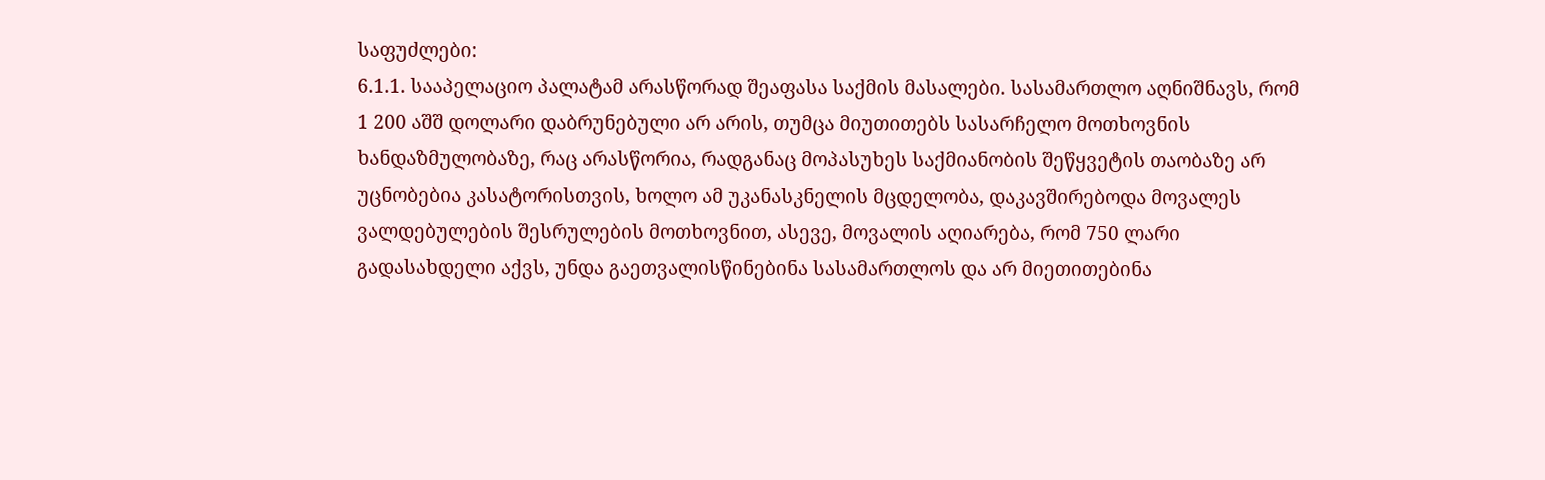საფუძლები:
6.1.1. სააპელაციო პალატამ არასწორად შეაფასა საქმის მასალები. სასამართლო აღნიშნავს, რომ 1 200 აშშ დოლარი დაბრუნებული არ არის, თუმცა მიუთითებს სასარჩელო მოთხოვნის ხანდაზმულობაზე, რაც არასწორია, რადგანაც მოპასუხეს საქმიანობის შეწყვეტის თაობაზე არ უცნობებია კასატორისთვის, ხოლო ამ უკანასკნელის მცდელობა, დაკავშირებოდა მოვალეს ვალდებულების შესრულების მოთხოვნით, ასევე, მოვალის აღიარება, რომ 750 ლარი გადასახდელი აქვს, უნდა გაეთვალისწინებინა სასამართლოს და არ მიეთითებინა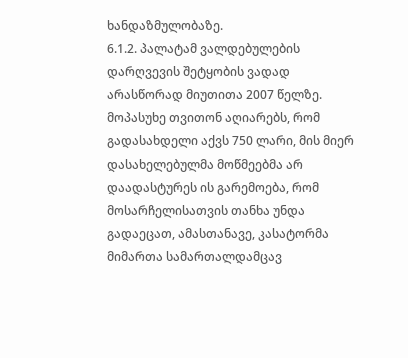ხანდაზმულობაზე.
6.1.2. პალატამ ვალდებულების დარღვევის შეტყობის ვადად არასწორად მიუთითა 2007 წელზე. მოპასუხე თვითონ აღიარებს, რომ გადასახდელი აქვს 750 ლარი, მის მიერ დასახელებულმა მოწმეებმა არ დაადასტურეს ის გარემოება, რომ მოსარჩელისათვის თანხა უნდა გადაეცათ, ამასთანავე, კასატორმა მიმართა სამართალდამცავ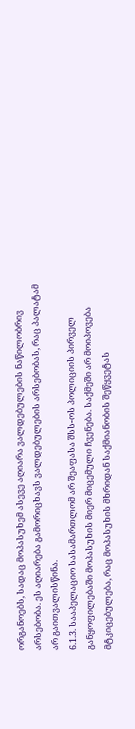ორგანოებს, სადაც მოპასუხემ ასევე აღიარა ვალდებულების ნაწილობრივ არსებობა. ეს აღიარება გამორიცხავს ვალდებულების არსებობას, რაც პალატამ არ გაითვალისწინა.
6.1.3. სააპელაციო სასამართლომ არ შეაფასა შსს-ოს პოლიციის პირველ განყოფილებაში მოპასუხის მიერ მიცემული ჩვენება. საქმეში არ მოიპოვება მტკიცებულება, რაც მოპასუხის მხრიდან საქმიანობის შეწყვეტას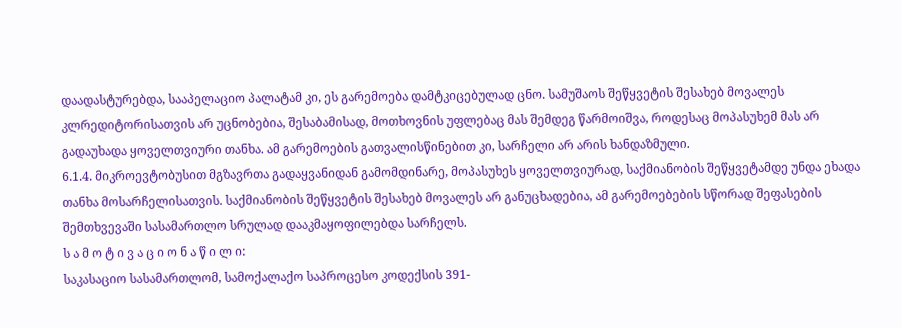დაადასტურებდა, სააპელაციო პალატამ კი, ეს გარემოება დამტკიცებულად ცნო. სამუშაოს შეწყვეტის შესახებ მოვალეს კლრედიტორისათვის არ უცნობებია, შესაბამისად, მოთხოვნის უფლებაც მას შემდეგ წარმოიშვა, როდესაც მოპასუხემ მას არ გადაუხადა ყოველთვიური თანხა. ამ გარემოების გათვალისწინებით კი, სარჩელი არ არის ხანდაზმული.
6.1.4. მიკროევტობუსით მგზავრთა გადაყვანიდან გამომდინარე, მოპასუხეს ყოველთვიურად, საქმიანობის შეწყვეტამდე უნდა ეხადა თანხა მოსარჩელისათვის. საქმიანობის შეწყვეტის შესახებ მოვალეს არ განუცხადებია, ამ გარემოებების სწორად შეფასების შემთხვევაში სასამართლო სრულად დააკმაყოფილებდა სარჩელს.
ს ა მ ო ტ ი ვ ა ც ი ო ნ ა წ ი ლ ი:
საკასაციო სასამართლომ, სამოქალაქო საპროცესო კოდექსის 391-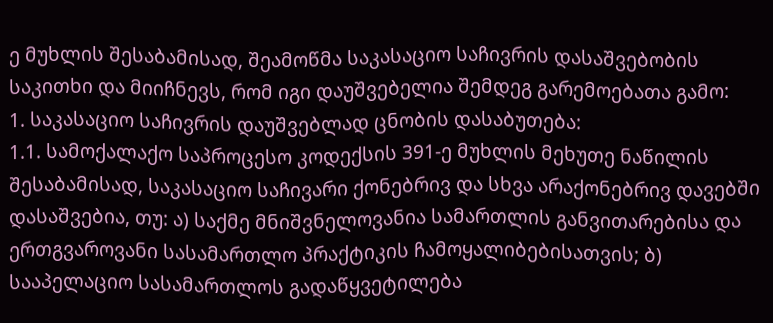ე მუხლის შესაბამისად, შეამოწმა საკასაციო საჩივრის დასაშვებობის საკითხი და მიიჩნევს, რომ იგი დაუშვებელია შემდეგ გარემოებათა გამო:
1. საკასაციო საჩივრის დაუშვებლად ცნობის დასაბუთება:
1.1. სამოქალაქო საპროცესო კოდექსის 391-ე მუხლის მეხუთე ნაწილის შესაბამისად, საკასაციო საჩივარი ქონებრივ და სხვა არაქონებრივ დავებში დასაშვებია, თუ: ა) საქმე მნიშვნელოვანია სამართლის განვითარებისა და ერთგვაროვანი სასამართლო პრაქტიკის ჩამოყალიბებისათვის; ბ) სააპელაციო სასამართლოს გადაწყვეტილება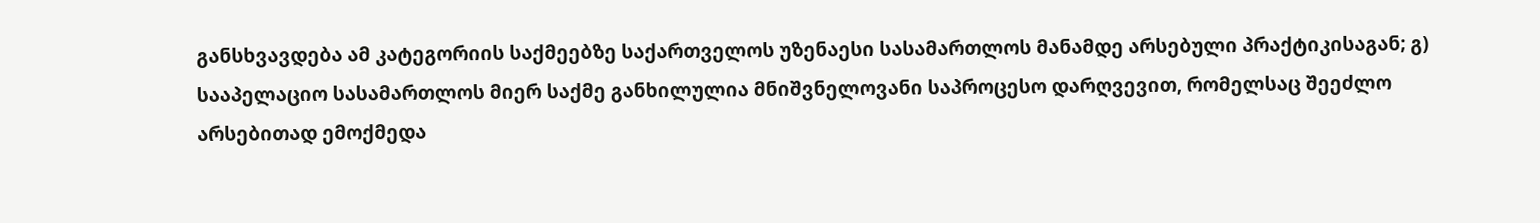განსხვავდება ამ კატეგორიის საქმეებზე საქართველოს უზენაესი სასამართლოს მანამდე არსებული პრაქტიკისაგან; გ) სააპელაციო სასამართლოს მიერ საქმე განხილულია მნიშვნელოვანი საპროცესო დარღვევით, რომელსაც შეეძლო არსებითად ემოქმედა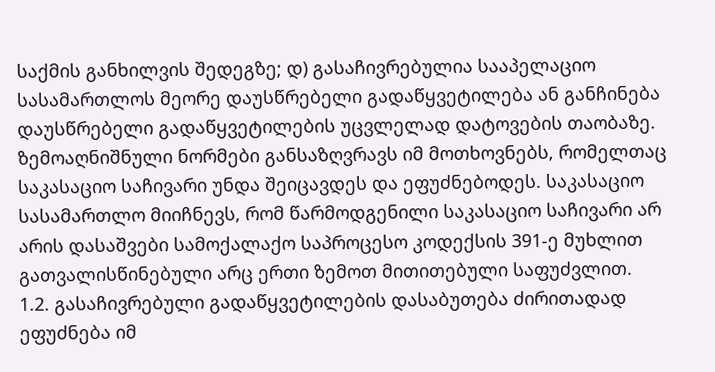საქმის განხილვის შედეგზე; დ) გასაჩივრებულია სააპელაციო სასამართლოს მეორე დაუსწრებელი გადაწყვეტილება ან განჩინება დაუსწრებელი გადაწყვეტილების უცვლელად დატოვების თაობაზე. ზემოაღნიშნული ნორმები განსაზღვრავს იმ მოთხოვნებს, რომელთაც საკასაციო საჩივარი უნდა შეიცავდეს და ეფუძნებოდეს. საკასაციო სასამართლო მიიჩნევს, რომ წარმოდგენილი საკასაციო საჩივარი არ არის დასაშვები სამოქალაქო საპროცესო კოდექსის 391-ე მუხლით გათვალისწინებული არც ერთი ზემოთ მითითებული საფუძვლით.
1.2. გასაჩივრებული გადაწყვეტილების დასაბუთება ძირითადად ეფუძნება იმ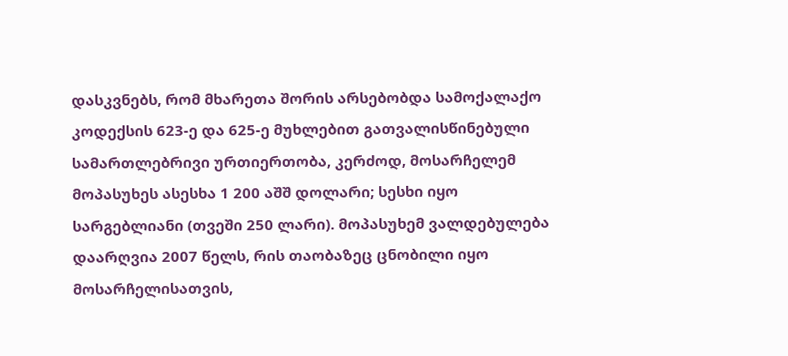დასკვნებს, რომ მხარეთა შორის არსებობდა სამოქალაქო კოდექსის 623-ე და 625-ე მუხლებით გათვალისწინებული სამართლებრივი ურთიერთობა, კერძოდ, მოსარჩელემ მოპასუხეს ასესხა 1 200 აშშ დოლარი; სესხი იყო სარგებლიანი (თვეში 250 ლარი). მოპასუხემ ვალდებულება დაარღვია 2007 წელს, რის თაობაზეც ცნობილი იყო მოსარჩელისათვის,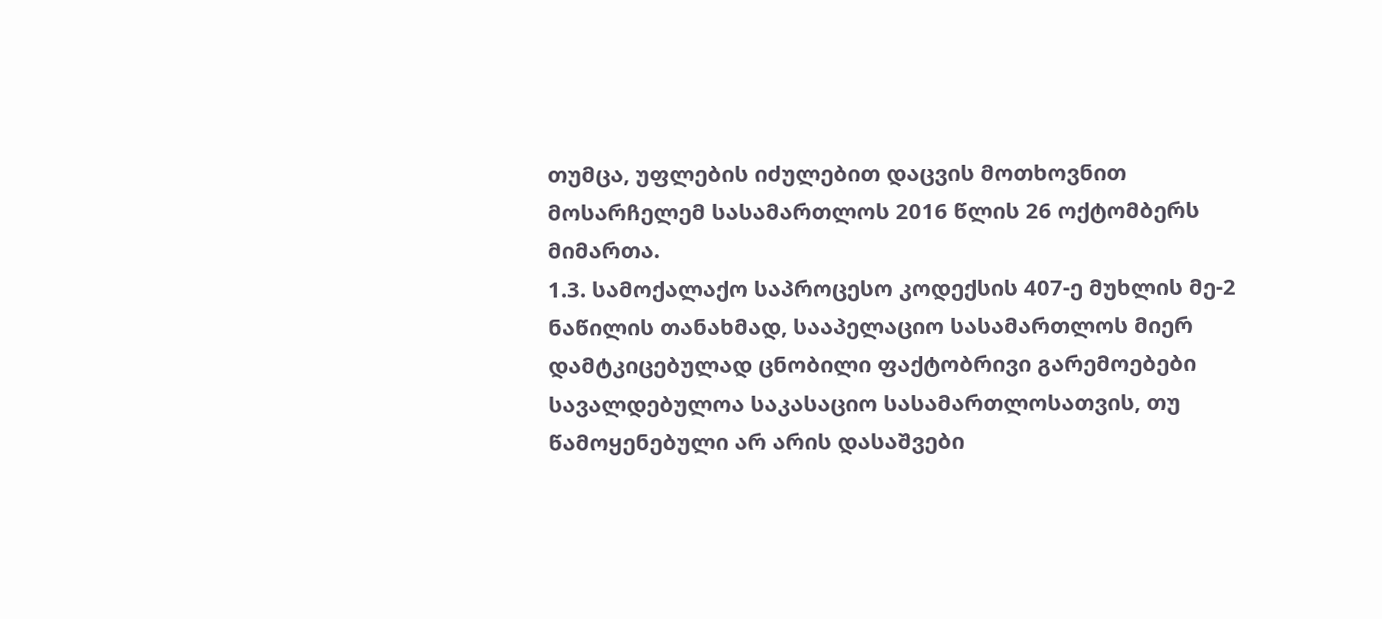თუმცა, უფლების იძულებით დაცვის მოთხოვნით მოსარჩელემ სასამართლოს 2016 წლის 26 ოქტომბერს მიმართა.
1.3. სამოქალაქო საპროცესო კოდექსის 407-ე მუხლის მე-2 ნაწილის თანახმად, სააპელაციო სასამართლოს მიერ დამტკიცებულად ცნობილი ფაქტობრივი გარემოებები სავალდებულოა საკასაციო სასამართლოსათვის, თუ წამოყენებული არ არის დასაშვები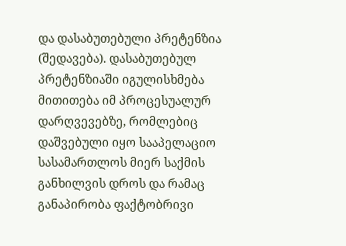და დასაბუთებული პრეტენზია (შედავება). დასაბუთებულ პრეტენზიაში იგულისხმება მითითება იმ პროცესუალურ დარღვევებზე, რომლებიც დაშვებული იყო სააპელაციო სასამართლოს მიერ საქმის განხილვის დროს და რამაც განაპირობა ფაქტობრივი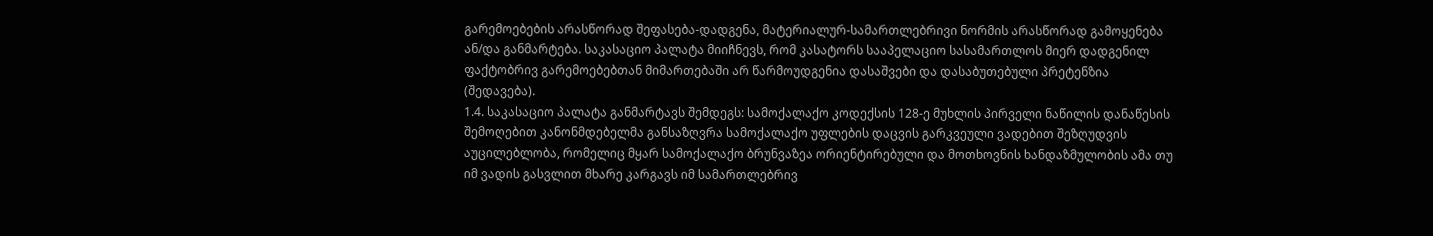გარემოებების არასწორად შეფასება-დადგენა, მატერიალურ-სამართლებრივი ნორმის არასწორად გამოყენება ან/და განმარტება. საკასაციო პალატა მიიჩნევს, რომ კასატორს სააპელაციო სასამართლოს მიერ დადგენილ ფაქტობრივ გარემოებებთან მიმართებაში არ წარმოუდგენია დასაშვები და დასაბუთებული პრეტენზია (შედავება).
1.4. საკასაციო პალატა განმარტავს შემდეგს: სამოქალაქო კოდექსის 128-ე მუხლის პირველი ნაწილის დანაწესის შემოღებით კანონმდებელმა განსაზღვრა სამოქალაქო უფლების დაცვის გარკვეული ვადებით შეზღუდვის აუცილებლობა, რომელიც მყარ სამოქალაქო ბრუნვაზეა ორიენტირებული და მოთხოვნის ხანდაზმულობის ამა თუ იმ ვადის გასვლით მხარე კარგავს იმ სამართლებრივ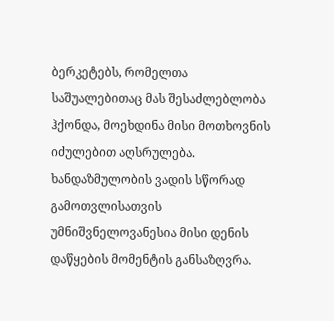ბერკეტებს, რომელთა საშუალებითაც მას შესაძლებლობა ჰქონდა, მოეხდინა მისი მოთხოვნის იძულებით აღსრულება. ხანდაზმულობის ვადის სწორად გამოთვლისათვის უმნიშვნელოვანესია მისი დენის დაწყების მომენტის განსაზღვრა.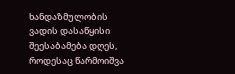ხანდაზმულობის ვადის დასაწყისი შეესაბამება დღეს, როდესაც წარმოიშვა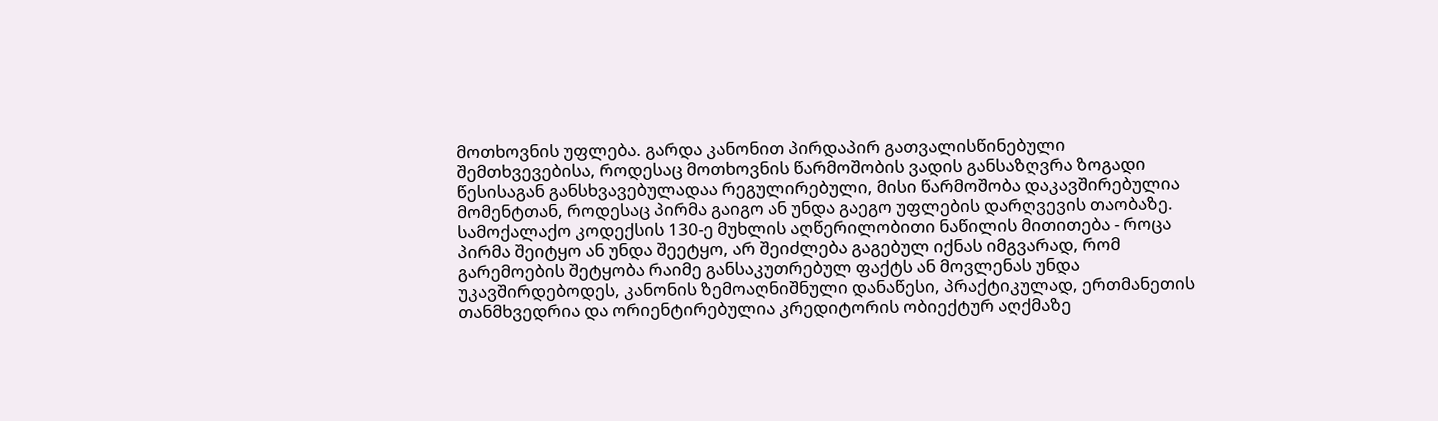მოთხოვნის უფლება. გარდა კანონით პირდაპირ გათვალისწინებული შემთხვევებისა, როდესაც მოთხოვნის წარმოშობის ვადის განსაზღვრა ზოგადი წესისაგან განსხვავებულადაა რეგულირებული, მისი წარმოშობა დაკავშირებულია მომენტთან, როდესაც პირმა გაიგო ან უნდა გაეგო უფლების დარღვევის თაობაზე. სამოქალაქო კოდექსის 130-ე მუხლის აღწერილობითი ნაწილის მითითება - როცა პირმა შეიტყო ან უნდა შეეტყო, არ შეიძლება გაგებულ იქნას იმგვარად, რომ გარემოების შეტყობა რაიმე განსაკუთრებულ ფაქტს ან მოვლენას უნდა უკავშირდებოდეს, კანონის ზემოაღნიშნული დანაწესი, პრაქტიკულად, ერთმანეთის თანმხვედრია და ორიენტირებულია კრედიტორის ობიექტურ აღქმაზე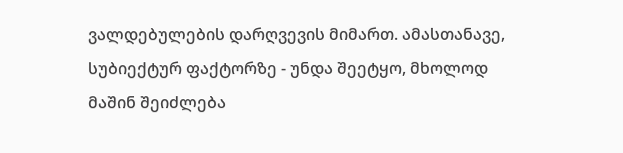ვალდებულების დარღვევის მიმართ. ამასთანავე, სუბიექტურ ფაქტორზე - უნდა შეეტყო, მხოლოდ მაშინ შეიძლება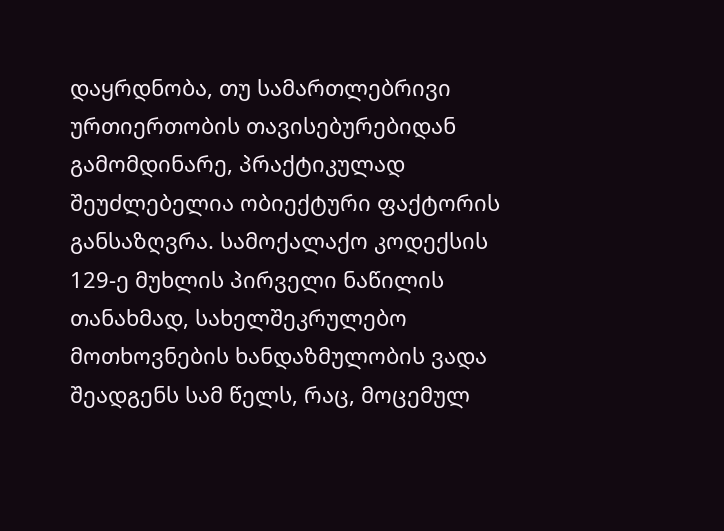დაყრდნობა, თუ სამართლებრივი ურთიერთობის თავისებურებიდან გამომდინარე, პრაქტიკულად შეუძლებელია ობიექტური ფაქტორის განსაზღვრა. სამოქალაქო კოდექსის 129-ე მუხლის პირველი ნაწილის თანახმად, სახელშეკრულებო მოთხოვნების ხანდაზმულობის ვადა შეადგენს სამ წელს, რაც, მოცემულ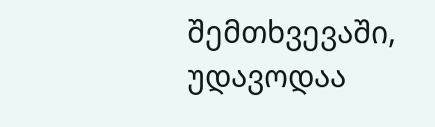შემთხვევაში, უდავოდაა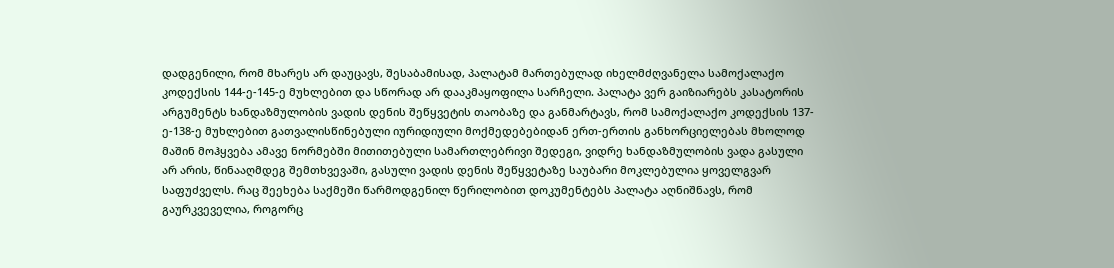დადგენილი, რომ მხარეს არ დაუცავს, შესაბამისად, პალატამ მართებულად იხელმძღვანელა სამოქალაქო კოდექსის 144-ე-145-ე მუხლებით და სწორად არ დააკმაყოფილა სარჩელი. პალატა ვერ გაიზიარებს კასატორის არგუმენტს ხანდაზმულობის ვადის დენის შეწყვეტის თაობაზე და განმარტავს, რომ სამოქალაქო კოდექსის 137-ე-138-ე მუხლებით გათვალისწინებული იურიდიული მოქმედებებიდან ერთ-ერთის განხორციელებას მხოლოდ მაშინ მოჰყვება ამავე ნორმებში მითითებული სამართლებრივი შედეგი, ვიდრე ხანდაზმულობის ვადა გასული არ არის, წინააღმდეგ შემთხვევაში, გასული ვადის დენის შეწყვეტაზე საუბარი მოკლებულია ყოველგვარ საფუძველს. რაც შეეხება საქმეში წარმოდგენილ წერილობით დოკუმენტებს პალატა აღნიშნავს, რომ გაურკვეველია, როგორც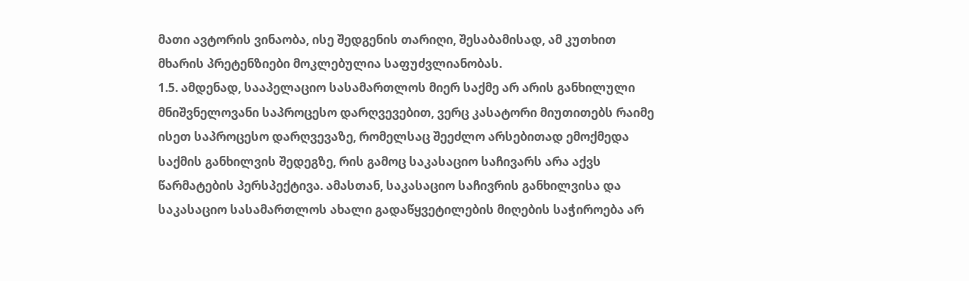მათი ავტორის ვინაობა, ისე შედგენის თარიღი, შესაბამისად, ამ კუთხით მხარის პრეტენზიები მოკლებულია საფუძვლიანობას.
1.5. ამდენად, სააპელაციო სასამართლოს მიერ საქმე არ არის განხილული მნიშვნელოვანი საპროცესო დარღვევებით, ვერც კასატორი მიუთითებს რაიმე ისეთ საპროცესო დარღვევაზე, რომელსაც შეეძლო არსებითად ემოქმედა საქმის განხილვის შედეგზე, რის გამოც საკასაციო საჩივარს არა აქვს წარმატების პერსპექტივა. ამასთან, საკასაციო საჩივრის განხილვისა და საკასაციო სასამართლოს ახალი გადაწყვეტილების მიღების საჭიროება არ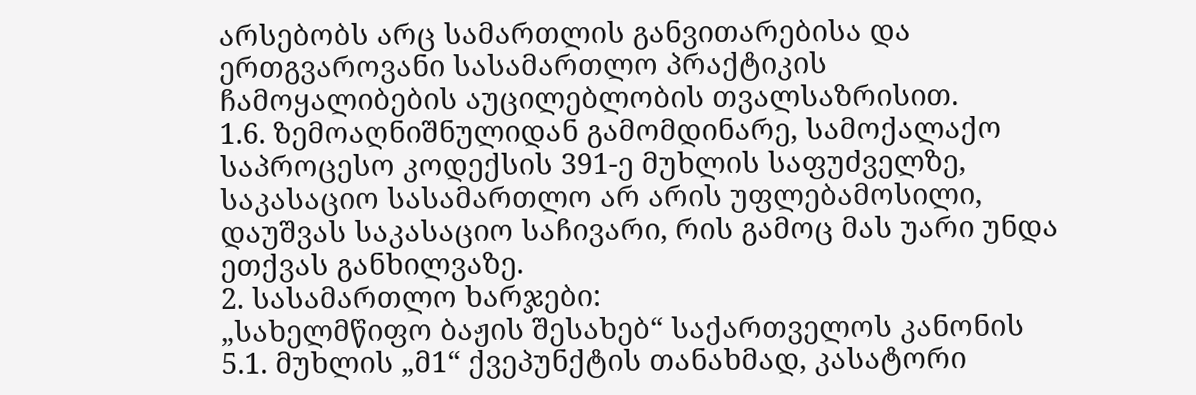არსებობს არც სამართლის განვითარებისა და ერთგვაროვანი სასამართლო პრაქტიკის ჩამოყალიბების აუცილებლობის თვალსაზრისით.
1.6. ზემოაღნიშნულიდან გამომდინარე, სამოქალაქო საპროცესო კოდექსის 391-ე მუხლის საფუძველზე, საკასაციო სასამართლო არ არის უფლებამოსილი, დაუშვას საკასაციო საჩივარი, რის გამოც მას უარი უნდა ეთქვას განხილვაზე.
2. სასამართლო ხარჯები:
„სახელმწიფო ბაჟის შესახებ“ საქართველოს კანონის 5.1. მუხლის „მ1“ ქვეპუნქტის თანახმად, კასატორი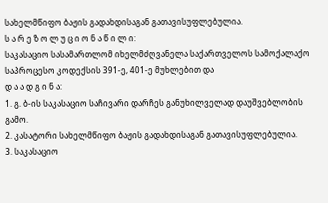სახელმწიფო ბაჟის გადახდისაგან გათავისუფლებულია.
ს ა რ ე ზ ო ლ უ ც ი ო ნ ა წ ი ლ ი:
საკასაციო სასამართლომ იხელმძღვანელა საქართველოს სამოქალაქო საპროცესო კოდექსის 391-ე, 401-ე მუხლებით და
დ ა ა დ გ ი ნ ა:
1. გ. ბ-ის საკასაციო საჩივარი დარჩეს განუხილველად დაუშვებლობის გამო.
2. კასატორი სახელმწიფო ბაჟის გადახდისაგან გათავისუფლებულია.
3. საკასაციო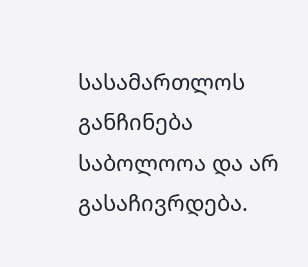სასამართლოს განჩინება საბოლოოა და არ გასაჩივრდება.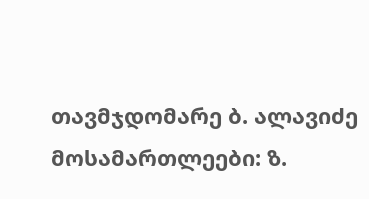თავმჯდომარე ბ. ალავიძე
მოსამართლეები: ზ.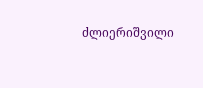ძლიერიშვილი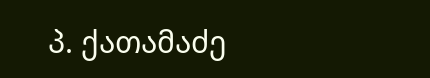პ. ქათამაძე